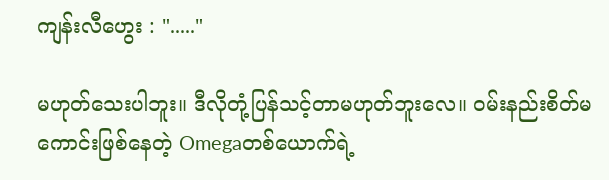ကျန်းလီဟွေး : "....."

မဟုတ်သေးပါဘူး။ ဒီလိုတုံ့ပြန်သင့်တာမဟုတ်ဘူးလေ။ ဝမ်းနည်းစိတ်မကောင်းဖြစ်နေတဲ့ Omegaတစ်ယောက်ရဲ့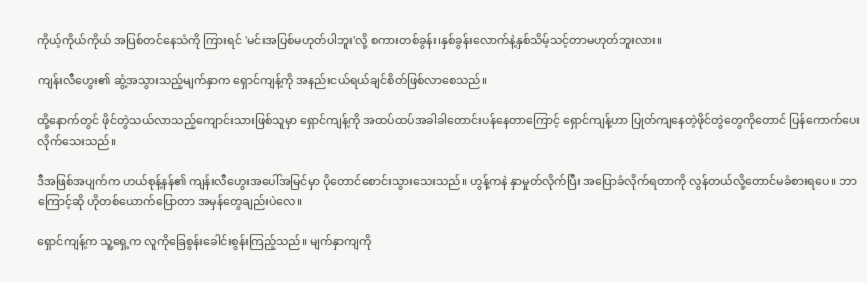ကိုယ့်ကိုယ်ကိုယ် အပြစ်တင်နေသံကို ကြားရင် 'မင်းအပြစ်မဟုတ်ပါဘူး'လို့ စကားတစ်ခွန်း၊နှစ်ခွန်းလောက်နဲ့နှစ်သိမ့်သင့်တာမဟုတ်ဘူးလား။

ကျန်းလီဟွေး၏ ဆွံ့အသွားသည့်မျက်နှာက ရှောင်ကျန့်ကို အနည်းငယ်ရယ်ချင်စိတ်ဖြစ်လာစေသည်။

ထို့နောက်တွင် ဖိုင်တွဲသယ်လာသည့်ကျောင်းသားဖြစ်သူမှာ ရှောင်ကျန့်ကို အထပ်ထပ်အခါခါတောင်းပန်နေတာကြောင့် ရှောင်ကျန့်ဟာ ပြုတ်ကျနေတဲ့ဖိုင်တွဲတွေကိုတောင် ပြန်ကောက်ပေးလိုက်သေးသည်။

ဒီအဖြစ်အပျက်က ဟယ်စုန့်နန်၏ ကျန်းလီဟွေးအပေါ်အမြင်မှာ ပိုတောင်စောင်းသွားသေးသည်။ ဟွန့်ကနဲ နှာမှုတ်လိုက်ပြီး အပြောခံလိုက်ရတာကို လွန်တယ်လို့တောင်မခံစားရပေ။ ဘာကြောင့်ဆို ဟိုတစ်ယောက်ပြောတာ အမှန်တွေချည်းပဲလေ။

ရှောင်ကျန့်က သူ့ရှေ့က လူကိုခြေစွန်းခေါင်းစွန်းကြည့်သည်။ မျက်နှာကျကို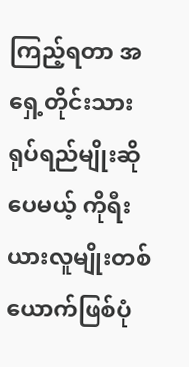ကြည့်ရတာ အရှေ့တိုင်းသားရုပ်ရည်မျိုးဆိုပေမယ့် ကိုရီးယားလူမျိုးတစ်ယောက်ဖြစ်ပုံ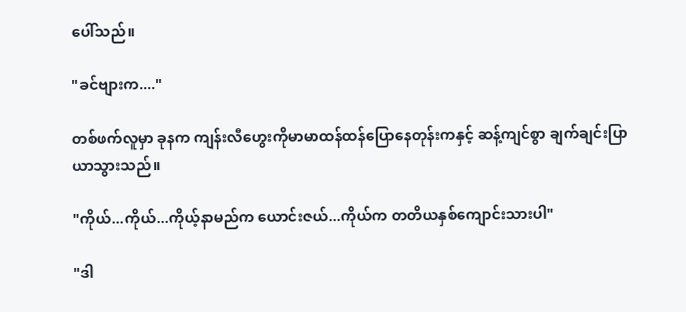ပေါ်သည်။

"ခင်ဗျားက...."

တစ်ဖက်လူမှာ ခုနက ကျန်းလီဟွေးကိုမာမာထန်ထန်ပြောနေတုန်းကနှင့် ဆန့်ကျင်စွာ ချက်ချင်းပြာယာသွားသည်။

"ကိုယ်...ကိုယ်...ကိုယ့်နာမည်က ယောင်းဇယ်...ကိုယ်က တတိယနှစ်ကျောင်းသားပါ"

"ဒါ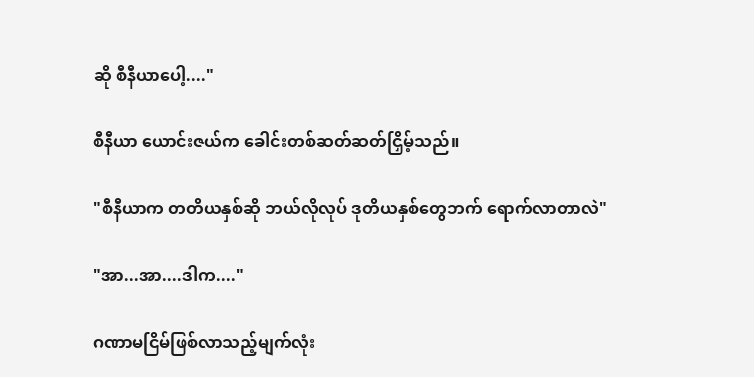ဆို စီနီယာပေါ့...."

စီနီယာ ယောင်းဇယ်က ခေါင်းတစ်ဆတ်ဆတ်ငြှိမ့်သည်။

"စီနီယာက တတိယနှစ်ဆို ဘယ်လိုလုပ် ဒုတိယနှစ်တွေဘက် ရောက်လာတာလဲ"

"အာ...အာ....ဒါက...."

ဂဏာမငြိမ်ဖြစ်လာသည့်မျက်လုံး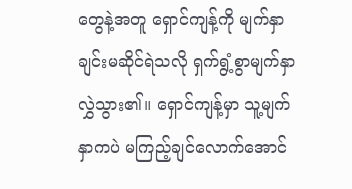တွေနဲ့အတူ ရှောင်ကျန့်ကို မျက်နှာချင်းမဆိုင်ရဲသလို ရှက်ရွံ့စွာမျက်နှာလွှဲသွား၏။ ရှောင်ကျန့်မှာ သူ့မျက်နှာကပဲ မကြည့်ချင်လောက်အောင်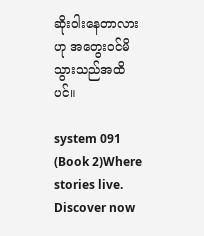ဆိုးဝါးနေတာလားဟု အတွေးဝင်မိသွားသည်အထိပင်။

system 091 (Book 2)Where stories live. Discover now